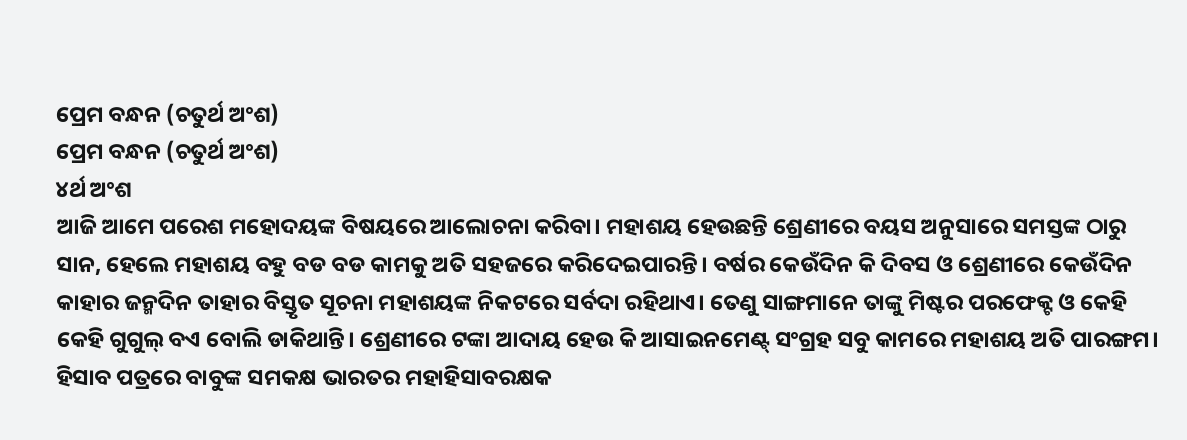ପ୍ରେମ ବନ୍ଧନ (ଚତୁର୍ଥ ଅଂଶ)
ପ୍ରେମ ବନ୍ଧନ (ଚତୁର୍ଥ ଅଂଶ)
୪ର୍ଥ ଅଂଶ
ଆଜି ଆମେ ପରେଶ ମହୋଦୟଙ୍କ ବିଷୟରେ ଆଲୋଚନା କରିବା। ମହାଶୟ ହେଉଛନ୍ତି ଶ୍ରେଣୀରେ ବୟସ ଅନୁସାରେ ସମସ୍ତଙ୍କ ଠାରୁ ସାନ, ହେଲେ ମହାଶୟ ବହୁ ବଡ ବଡ କାମକୁ ଅତି ସହଜରେ କରିଦେଇପାରନ୍ତି। ବର୍ଷର କେଉଁଦିନ କି ଦିବସ ଓ ଶ୍ରେଣୀରେ କେଉଁଦିନ କାହାର ଜନ୍ମଦିନ ତାହାର ବିସ୍ତୃତ ସୂଚନା ମହାଶୟଙ୍କ ନିକଟରେ ସର୍ବଦା ରହିଥାଏ। ତେଣୁ ସାଙ୍ଗମାନେ ତାଙ୍କୁ ମିଷ୍ଟର ପରଫେକ୍ଟ ଓ କେହି କେହି ଗୁଗୁଲ୍ ବଏ ବୋଲି ଡାକିଥାନ୍ତି। ଶ୍ରେଣୀରେ ଟଙ୍କା ଆଦାୟ ହେଉ କି ଆସାଇନମେଣ୍ଟ୍ ସଂଗ୍ରହ ସବୁ କାମରେ ମହାଶୟ ଅତି ପାରଙ୍ଗମ। ହିସାବ ପତ୍ରରେ ବାବୁଙ୍କ ସମକକ୍ଷ ଭାରତର ମହାହିସାବରକ୍ଷକ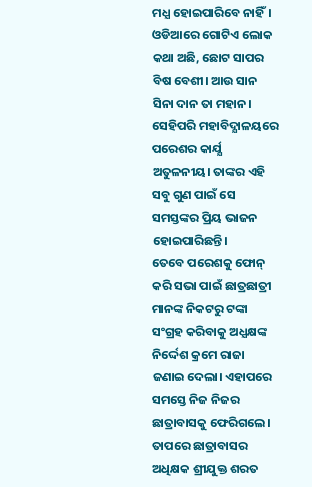ମଧ୍ଯ ହୋଇପାରିବେ ନାହିଁ। ଓଡିଆରେ ଗୋଟିଏ ଲୋକ କଥା ଅଛି, ଛୋଟ ସାପର ବିଷ ବେଶୀ। ଆଉ ସାନ ସିନା ଦାନ ତା ମହାନ। ସେହିପରି ମହାବିଦ୍ଯାଳୟରେ ପରେଶର କାର୍ଯ୍ଯ ଅତୁଳନୀୟ। ତାଙ୍କର ଏହି ସବୁ ଗୁଣ ପାଇଁ ସେ ସମସ୍ତଙ୍କର ପ୍ରିୟ ଭାଜନ ହୋଇପାରିଛନ୍ତି।
ତେବେ ପରେଶକୁ ଫୋନ୍ କରି ସଭା ପାଇଁ ଛାତ୍ରଛାତ୍ରୀ ମାନଙ୍କ ନିକଟରୁ ଟଙ୍କା ସଂଗ୍ରହ କରିବାକୁ ଅଧ୍ଯକ୍ଷଙ୍କ ନିର୍ଦ୍ଦେଶ କ୍ରମେ ରାଜା ଜଣାଇ ଦେଲା। ଏହାପରେ ସମସ୍ତେ ନିଜ ନିଜର ଛାତ୍ରାବାସକୁ ଫେରିଗଲେ। ତାପରେ ଛାତ୍ରାବାସର ଅଧିକ୍ଷକ ଶ୍ରୀଯୁକ୍ତ ଶରତ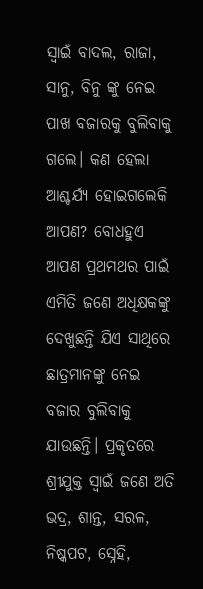ସ୍ୱାଇଁ ବାଦଲ, ରାଜା, ସାନୁ, ବିନୁ ଙ୍କୁ ନେଇ ପାଖ ବଜାରକୁ ବୁଲିବାକୁ ଗଲେ। କଣ ହେଲା ଆଶ୍ଚର୍ଯ୍ଯ ହୋଇଗଲେକି ଆପଣ? ବୋଧହୁଏ ଆପଣ ପ୍ରଥମଥର ପାଇଁ ଏମିତି ଜଣେ ଅଧିକ୍ଷକଙ୍କୁ ଦେଖୁଛନ୍ତି ଯିଏ ସାଥିରେ ଛାତ୍ରମାନଙ୍କୁ ନେଇ ବଜାର ବୁଲିବାକୁ ଯାଉଛନ୍ତି। ପ୍ରକୃତରେ ଶ୍ରୀଯୁକ୍ତ ସ୍ୱାଇଁ ଜଣେ ଅତି ଭଦ୍ର, ଶାନ୍ତ, ସରଳ, ନିଷ୍କପଟ, ସ୍ନେହି,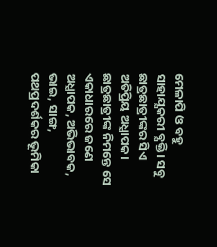ମେଳାପି ଓ ବହୁ ସାହାଯ୍ଯକରୀ ବ୍ଯକ୍ତି। ସବୁ ଛାତ୍ରଛାତ୍ରୀଙ୍କର ସିଏ ଅତିପ୍ରିୟ ଅଧ୍ଯାପକ। ଛାତ୍ରଛାତ୍ରୀଙ୍କ ନିମନ୍ତେ ସେ ଏକାଧାରରେ ଜଣେ ଅଧ୍ଯାପକ, ଅଭିଭାବକ, ଭାଇ, ସାଙ୍ଗ, ପଥପ୍ରଦର୍ଶକର ଭୂମିକା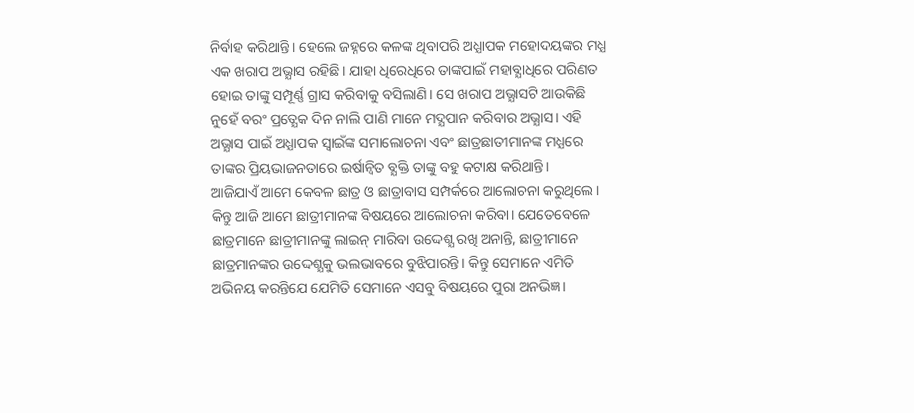ନିର୍ବାହ କରିଥାନ୍ତି। ହେଲେ ଜହ୍ନରେ କଳଙ୍କ ଥିବାପରି ଅଧ୍ଯାପକ ମହୋଦୟଙ୍କର ମଧ୍ଯ ଏକ ଖରାପ ଅଭ୍ଯାସ ରହିଛି। ଯାହା ଧିରେଧିରେ ତାଙ୍କପାଇଁ ମହାବ୍ଯାଧିରେ ପରିଣତ ହୋଇ ତାଙ୍କୁ ସମ୍ପୂର୍ଣ୍ଣ ଗ୍ରାସ କରିବାକୁ ବସିଲାଣି। ସେ ଖରାପ ଅଭ୍ଯାସଟି ଆଉକିଛି ନୁହେଁ ବରଂ ପ୍ରତ୍ଯେକ ଦିନ ନାଲି ପାଣି ମାନେ ମଦ୍ଯପାନ କରିବାର ଅଭ୍ଯାସ। ଏହି ଅଭ୍ଯାସ ପାଇଁ ଅଧ୍ଯାପକ ସ୍ୱାଇଁଙ୍କ ସମାଲୋଚନା ଏବଂ ଛାତ୍ରଛାତୀମାନଙ୍କ ମଧ୍ଯରେ ତାଙ୍କର ପ୍ରିୟଭାଜନତାରେ ଇର୍ଷାନ୍ୱିତ ବ୍ଯକ୍ତି ତାଙ୍କୁ ବହୁ କଟାକ୍ଷ କରିଥାନ୍ତି।
ଆଜିଯାଏଁ ଆମେ କେବଳ ଛାତ୍ର ଓ ଛାତ୍ରାବାସ ସମ୍ପର୍କରେ ଆଲୋଚନା କରୁଥିଲେ। କିନ୍ତୁ ଆଜି ଆମେ ଛାତ୍ରୀମାନଙ୍କ ବିଷୟରେ ଆଲୋଚନା କରିବା। ଯେତେବେଳେ ଛାତ୍ରମାନେ ଛାତ୍ରୀମାନଙ୍କୁ ଲାଇନ୍ ମାରିବା ଉଦ୍ଦେଶ୍ଯ ରଖି ଅନାନ୍ତି, ଛାତ୍ରୀମାନେ ଛାତ୍ରମାନଙ୍କର ଉଦ୍ଦେଶ୍ଯକୁ ଭଲଭାବରେ ବୁଝିପାରନ୍ତି। କିନ୍ତୁ ସେମାନେ ଏମିତି ଅଭିନୟ କରନ୍ତିଯେ ଯେମିତି ସେମାନେ ଏସବୁ ବିଷୟରେ ପୁରା ଅନଭିଜ୍ଞ।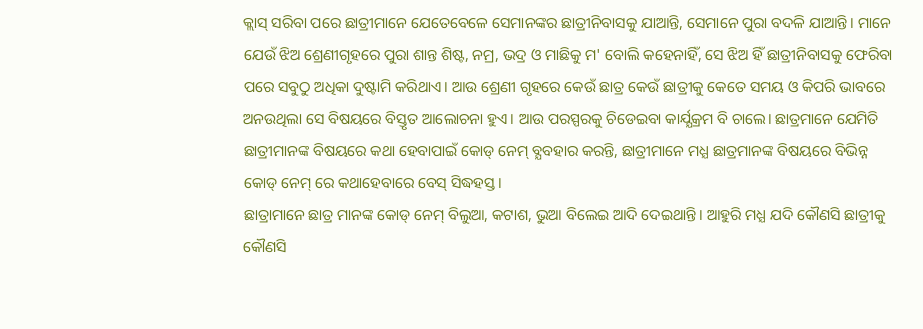କ୍ଲାସ୍ ସରିବା ପରେ ଛାତ୍ରୀମାନେ ଯେତେବେଳେ ସେମାନଙ୍କର ଛାତ୍ରୀନିବାସକୁ ଯାଆନ୍ତି, ସେମାନେ ପୁରା ବଦଳି ଯାଆନ୍ତି। ମାନେ ଯେଉଁ ଝିଅ ଶ୍ରେଣୀଗୃହରେ ପୁରା ଶାନ୍ତ ଶିଷ୍ଟ, ନମ୍ର, ଭଦ୍ର ଓ ମାଛିକୁ ମ' ବୋଲି କହେନାହିଁ, ସେ ଝିଅ ହିଁ ଛାତ୍ରୀନିବାସକୁ ଫେରିବା ପରେ ସବୁଠୁ ଅଧିକା ଦୁଷ୍ଟାମି କରିଥାଏ। ଆଉ ଶ୍ରେଣୀ ଗୃହରେ କେଉଁ ଛାତ୍ର କେଉଁ ଛାତ୍ରୀକୁ କେତେ ସମୟ ଓ କିପରି ଭାବରେ ଅନଉଥିଲା ସେ ବିଷୟରେ ବିସ୍ତୃତ ଆଲୋଚନା ହୁଏ। ଆଉ ପରସ୍ପରକୁ ଚିଡେଇବା କାର୍ଯ୍ଯକ୍ରମ ବି ଚାଲେ। ଛାତ୍ରମାନେ ଯେମିତି ଛାତ୍ରୀମାନଙ୍କ ବିଷୟରେ କଥା ହେବାପାଇଁ କୋଡ୍ ନେମ୍ ବ୍ଯବହାର କରନ୍ତି, ଛାତ୍ରୀମାନେ ମଧ୍ଯ ଛାତ୍ରମାନଙ୍କ ବିଷୟରେ ବିଭିନ୍ନ କୋଡ୍ ନେମ୍ ରେ କଥାହେବାରେ ବେସ୍ ସିଦ୍ଧହସ୍ତ।
ଛାତ୍ରାମାନେ ଛାତ୍ର ମାନଙ୍କ କୋଡ୍ ନେମ୍ ବିଲୁଆ, କଟାଶ, ଭୁଆ ବିଲେଇ ଆଦି ଦେଇଥାନ୍ତି। ଆହୁରି ମଧ୍ଯ ଯଦି କୌଣସି ଛାତ୍ରୀକୁ କୌଣସି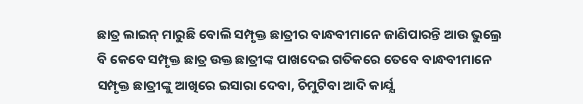ଛାତ୍ର ଲାଇନ୍ ମାରୁଛି ବୋଲି ସମ୍ପୃକ୍ତ ଛାତ୍ରୀର ବାନ୍ଧବୀମାନେ ଜାଣିପାରନ୍ତି ଆଉ ଭୁଲ୍ରେ ବି କେବେ ସମ୍ପୃକ୍ତ ଛାତ୍ର ଉକ୍ତ ଛାତ୍ରୀଙ୍କ ପାଖଦେଇ ଗତିକରେ ତେବେ ବାନ୍ଧବୀମାନେ ସମ୍ପୃକ୍ତ ଛାତ୍ରୀଙ୍କୁ ଆଖିରେ ଇସାରା ଦେବା, ଚିମୁଟିବା ଆଦି କାର୍ଯ୍ଯ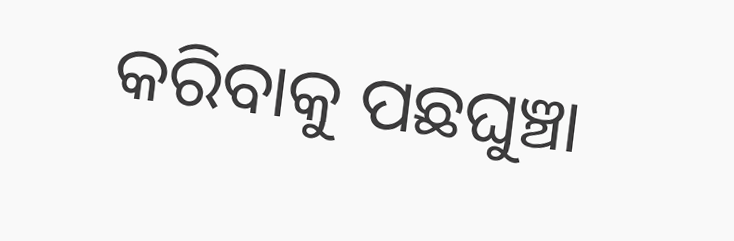କରିବାକୁ ପଛଘୁଞ୍ଚା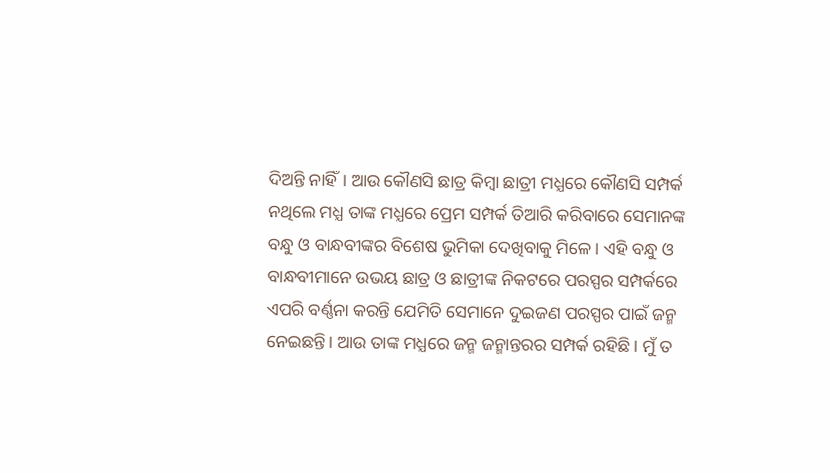ଦିଅନ୍ତି ନାହିଁ। ଆଉ କୌଣସି ଛାତ୍ର କିମ୍ବା ଛାତ୍ରୀ ମଧ୍ଯରେ କୌଣସି ସମ୍ପର୍କ ନଥିଲେ ମଧ୍ଯ ତାଙ୍କ ମଧ୍ଯରେ ପ୍ରେମ ସମ୍ପର୍କ ତିଆରି କରିବାରେ ସେମାନଙ୍କ ବନ୍ଧୁ ଓ ବାନ୍ଧବୀଙ୍କର ବିଶେଷ ଭୁମିକା ଦେଖିବାକୁ ମିଳେ। ଏହି ବନ୍ଧୁ ଓ ବାନ୍ଧବୀମାନେ ଉଭୟ ଛାତ୍ର ଓ ଛାତ୍ରୀଙ୍କ ନିକଟରେ ପରସ୍ପର ସମ୍ପର୍କରେ ଏପରି ବର୍ଣ୍ଣନା କରନ୍ତି ଯେମିତି ସେମାନେ ଦୁଇଜଣ ପରସ୍ପର ପାଇଁ ଜନ୍ମ ନେଇଛନ୍ତି। ଆଉ ତାଙ୍କ ମଧ୍ଯରେ ଜନ୍ମ ଜନ୍ମାନ୍ତରର ସମ୍ପର୍କ ରହିଛି। ମୁଁ ତ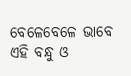ବେଳେବେଳେ ଭାବେ ଏହି ବନ୍ଧୁ ଓ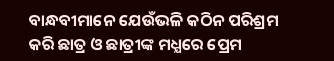ବାନ୍ଧବୀମାନେ ଯେଉଁଭଳି କଠିନ ପରିଶ୍ରମ କରି ଛାତ୍ର ଓ ଛାତ୍ରୀଙ୍କ ମଧ୍ଯରେ ପ୍ରେମ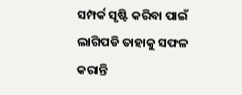ସମ୍ପର୍କ ସୃଷ୍ଟି କରିବା ପାଇଁ ଲାଗିପଡି ତାହାକୁ ସଫଳ କରାନ୍ତି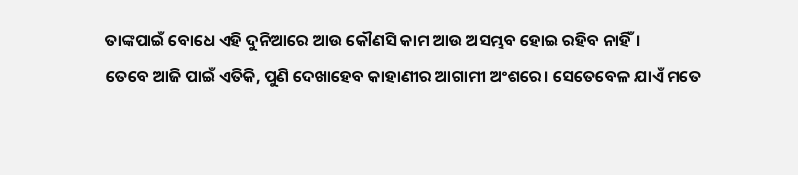ତାଙ୍କପାଇଁ ବୋଧେ ଏହି ଦୁନିଆରେ ଆଉ କୌଣସି କାମ ଆଉ ଅସମ୍ଭବ ହୋଇ ରହିବ ନାହିଁ।
ତେବେ ଆଜି ପାଇଁ ଏତିକି, ପୁଣି ଦେଖାହେବ କାହାଣୀର ଆଗାମୀ ଅଂଶରେ। ସେତେବେଳ ଯାଏଁ ମତେ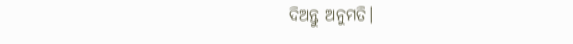ଦିଅନ୍ତୁ ଅନୁମତି।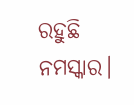ରହୁଛି ନମସ୍କାର।